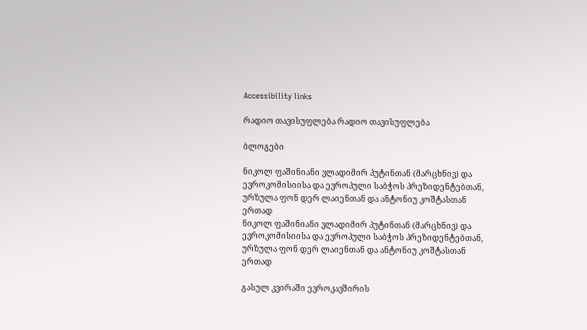Accessibility links

რადიო თავისუფლება რადიო თავისუფლება

ბლოგები

ნიკოლ ფაშინიანი ვლადიმირ პუტინთან (მარცხნივ) და ევროკომისიისა და ევროპული საბჭოს პრეზიდენტებთან, ურზულა ფონ დერ ლაიენთან და ანტონიუ კოშტასთან ერთად
ნიკოლ ფაშინიანი ვლადიმირ პუტინთან (მარცხნივ) და ევროკომისიისა და ევროპული საბჭოს პრეზიდენტებთან, ურზულა ფონ დერ ლაიენთან და ანტონიუ კოშტასთან ერთად

გასულ კვირაში ევროკავშირის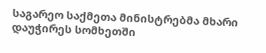საგარეო საქმეთა მინისტრებმა მხარი დაუჭირეს სომხეთში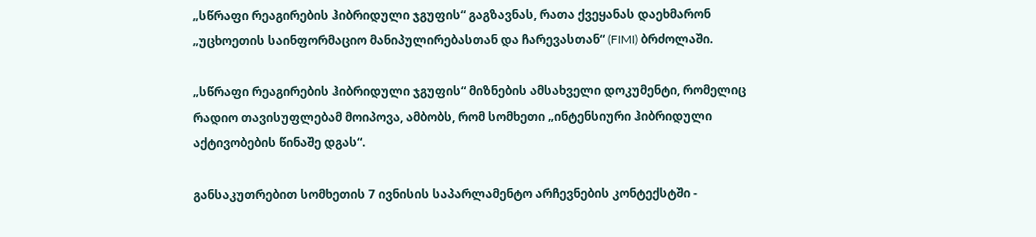„სწრაფი რეაგირების ჰიბრიდული ჯგუფის“ გაგზავნას, რათა ქვეყანას დაეხმარონ „უცხოეთის საინფორმაციო მანიპულირებასთან და ჩარევასთან“ (FIMI) ბრძოლაში.

„სწრაფი რეაგირების ჰიბრიდული ჯგუფის“ მიზნების ამსახველი დოკუმენტი, რომელიც რადიო თავისუფლებამ მოიპოვა, ამბობს, რომ სომხეთი „ინტენსიური ჰიბრიდული აქტივობების წინაშე დგას“.

განსაკუთრებით სომხეთის 7 ივნისის საპარლამენტო არჩევნების კონტექსტში -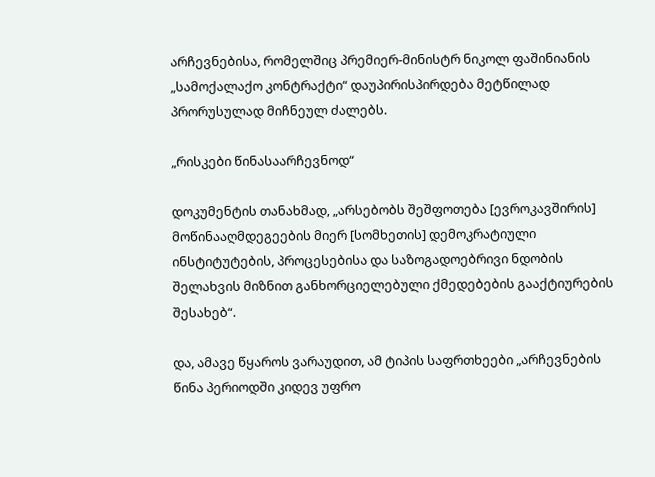არჩევნებისა, რომელშიც პრემიერ-მინისტრ ნიკოლ ფაშინიანის „სამოქალაქო კონტრაქტი“ დაუპირისპირდება მეტწილად პრორუსულად მიჩნეულ ძალებს.

„რისკები წინასაარჩევნოდ“

დოკუმენტის თანახმად, „არსებობს შეშფოთება [ევროკავშირის] მოწინააღმდეგეების მიერ [სომხეთის] დემოკრატიული ინსტიტუტების, პროცესებისა და საზოგადოებრივი ნდობის შელახვის მიზნით განხორციელებული ქმედებების გააქტიურების შესახებ“.

და, ამავე წყაროს ვარაუდით, ამ ტიპის საფრთხეები „არჩევნების წინა პერიოდში კიდევ უფრო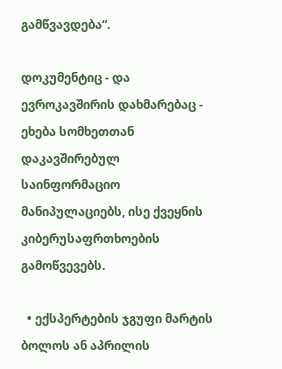გამწვავდება“.

დოკუმენტიც - და ევროკავშირის დახმარებაც - ეხება სომხეთთან დაკავშირებულ საინფორმაციო მანიპულაციებს, ისე ქვეყნის კიბერუსაფრთხოების გამოწვევებს.

  • ექსპერტების ჯგუფი მარტის ბოლოს ან აპრილის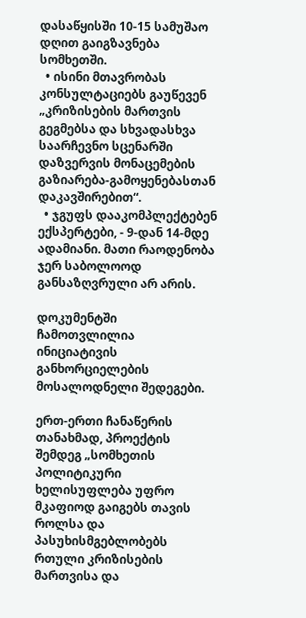დასაწყისში 10-15 სამუშაო დღით გაიგზავნება სომხეთში.
  • ისინი მთავრობას კონსულტაციებს გაუწევენ „კრიზისების მართვის გეგმებსა და სხვადასხვა საარჩევნო სცენარში დაზვერვის მონაცემების გაზიარება-გამოყენებასთან დაკავშირებით“.
  • ჯგუფს დააკომპლექტებენ ექსპერტები, - 9-დან 14-მდე ადამიანი. მათი რაოდენობა ჯერ საბოლოოდ განსაზღვრული არ არის.

დოკუმენტში ჩამოთვლილია ინიციატივის განხორციელების მოსალოდნელი შედეგები.

ერთ-ერთი ჩანაწერის თანახმად, პროექტის შემდეგ „სომხეთის პოლიტიკური ხელისუფლება უფრო მკაფიოდ გაიგებს თავის როლსა და პასუხისმგებლობებს რთული კრიზისების მართვისა და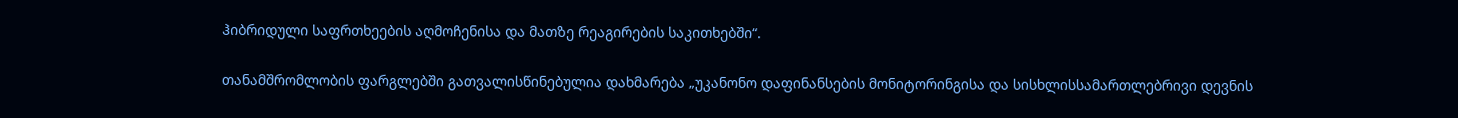ჰიბრიდული საფრთხეების აღმოჩენისა და მათზე რეაგირების საკითხებში“.

თანამშრომლობის ფარგლებში გათვალისწინებულია დახმარება „უკანონო დაფინანსების მონიტორინგისა და სისხლისსამართლებრივი დევნის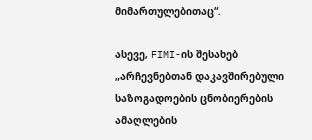მიმართულებითაც“.

ასევე, FIMI-ის შესახებ „არჩევნებთან დაკავშირებული საზოგადოების ცნობიერების ამაღლების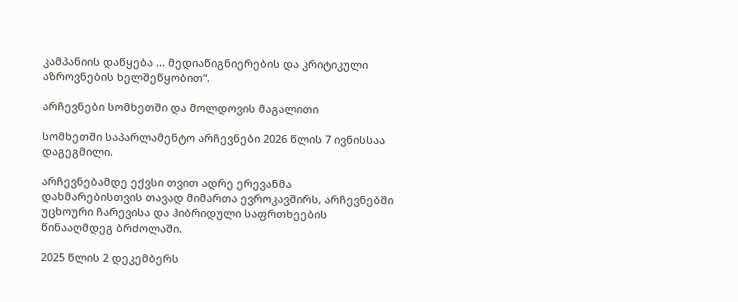კამპანიის დაწყება ... მედიაწიგნიერების და კრიტიკული აზროვნების ხელშეწყობით“.

არჩევნები სომხეთში და მოლდოვის მაგალითი

სომხეთში საპარლამენტო არჩევნები 2026 წლის 7 ივნისსაა დაგეგმილი.

არჩევნებამდე ექვსი თვით ადრე ერევანმა დახმარებისთვის თავად მიმართა ევროკავშირს, არჩევნებში უცხოური ჩარევისა და ჰიბრიდული საფრთხეების წინააღმდეგ ბრძოლაში.

2025 წლის 2 დეკემბერს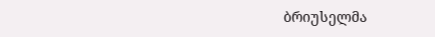ბრიუსელმა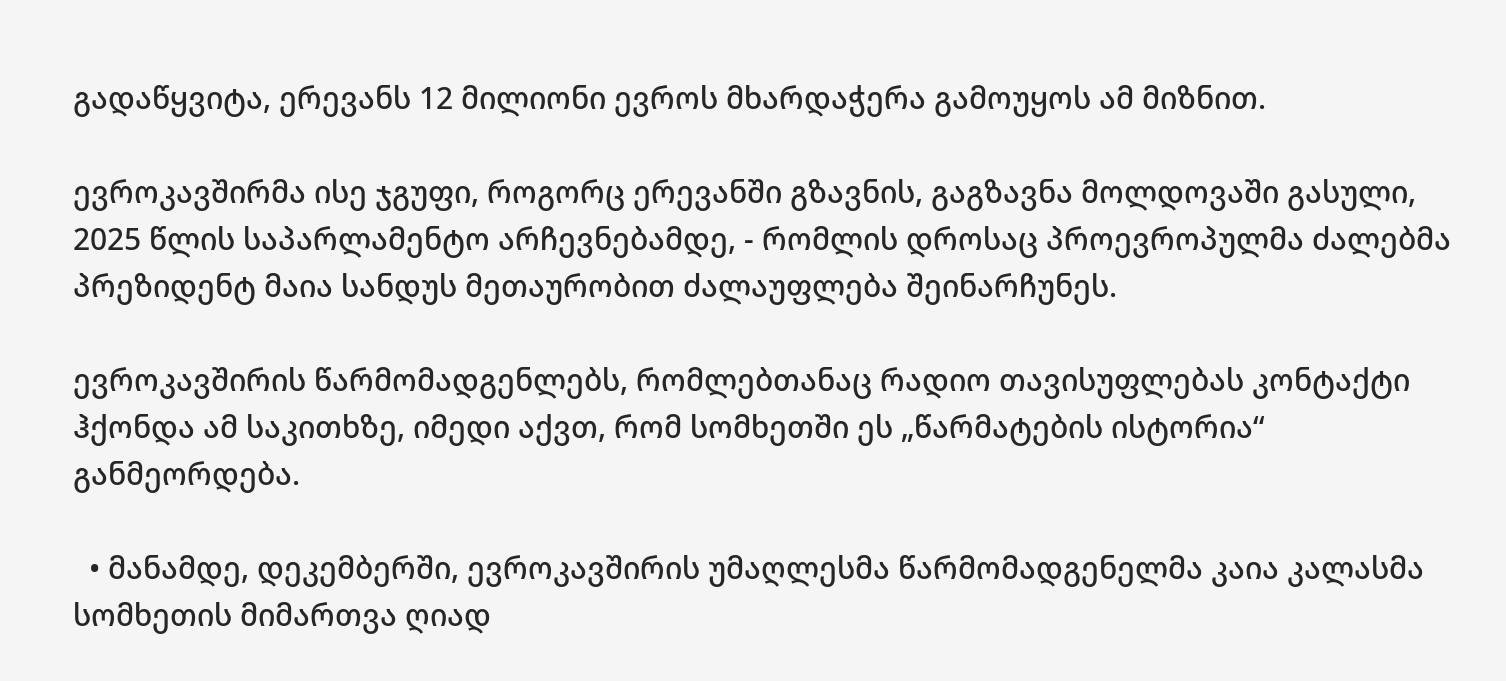გადაწყვიტა, ერევანს 12 მილიონი ევროს მხარდაჭერა გამოუყოს ამ მიზნით.

ევროკავშირმა ისე ჯგუფი, როგორც ერევანში გზავნის, გაგზავნა მოლდოვაში გასული, 2025 წლის საპარლამენტო არჩევნებამდე, - რომლის დროსაც პროევროპულმა ძალებმა პრეზიდენტ მაია სანდუს მეთაურობით ძალაუფლება შეინარჩუნეს.

ევროკავშირის წარმომადგენლებს, რომლებთანაც რადიო თავისუფლებას კონტაქტი ჰქონდა ამ საკითხზე, იმედი აქვთ, რომ სომხეთში ეს „წარმატების ისტორია“ განმეორდება.

  • მანამდე, დეკემბერში, ევროკავშირის უმაღლესმა წარმომადგენელმა კაია კალასმა სომხეთის მიმართვა ღიად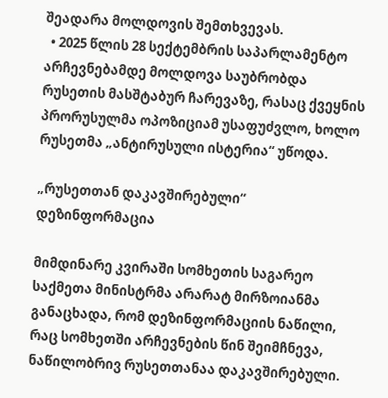შეადარა მოლდოვის შემთხვევას.
  • 2025 წლის 28 სექტემბრის საპარლამენტო არჩევნებამდე მოლდოვა საუბრობდა რუსეთის მასშტაბურ ჩარევაზე, რასაც ქვეყნის პრორუსულმა ოპოზიციამ უსაფუძვლო, ხოლო რუსეთმა „ანტირუსული ისტერია“ უწოდა.

„რუსეთთან დაკავშირებული“ დეზინფორმაცია

მიმდინარე კვირაში სომხეთის საგარეო საქმეთა მინისტრმა არარატ მირზოიანმა განაცხადა, რომ დეზინფორმაციის ნაწილი, რაც სომხეთში არჩევნების წინ შეიმჩნევა, ნაწილობრივ რუსეთთანაა დაკავშირებული.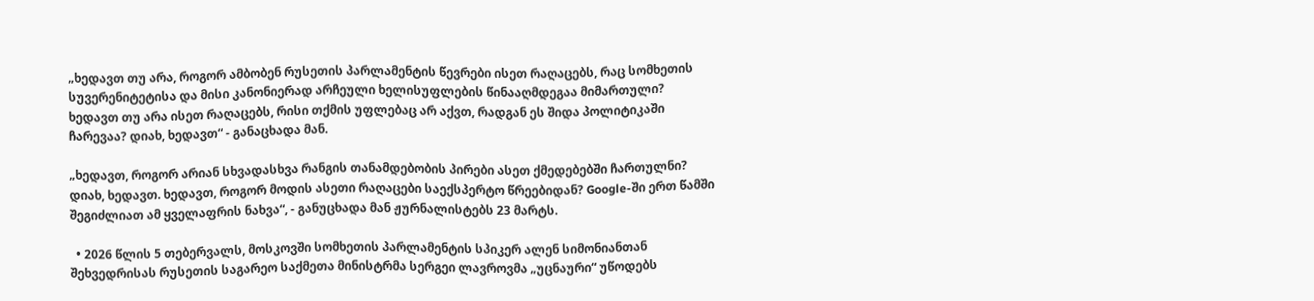„ხედავთ თუ არა, როგორ ამბობენ რუსეთის პარლამენტის წევრები ისეთ რაღაცებს, რაც სომხეთის სუვერენიტეტისა და მისი კანონიერად არჩეული ხელისუფლების წინააღმდეგაა მიმართული? ხედავთ თუ არა ისეთ რაღაცებს, რისი თქმის უფლებაც არ აქვთ, რადგან ეს შიდა პოლიტიკაში ჩარევაა? დიახ, ხედავთ“ - განაცხადა მან.

„ხედავთ, როგორ არიან სხვადასხვა რანგის თანამდებობის პირები ასეთ ქმედებებში ჩართულნი? დიახ, ხედავთ. ხედავთ, როგორ მოდის ასეთი რაღაცები საექსპერტო წრეებიდან? Google-ში ერთ წამში შეგიძლიათ ამ ყველაფრის ნახვა“, - განუცხადა მან ჟურნალისტებს 23 მარტს.

  • 2026 წლის 5 თებერვალს, მოსკოვში სომხეთის პარლამენტის სპიკერ ალენ სიმონიანთან შეხვედრისას რუსეთის საგარეო საქმეთა მინისტრმა სერგეი ლავროვმა „უცნაური“ უწოდებს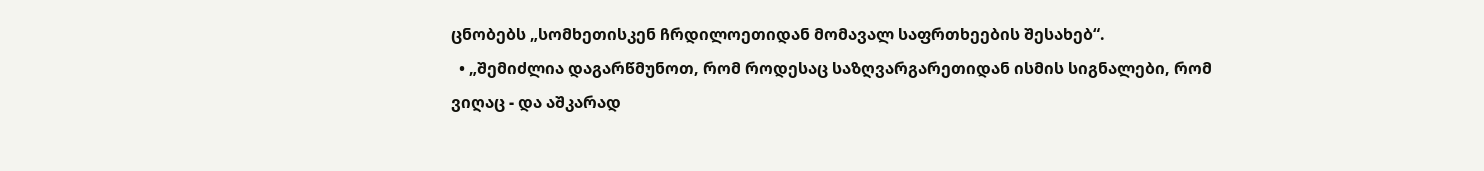ცნობებს „სომხეთისკენ ჩრდილოეთიდან მომავალ საფრთხეების შესახებ“.
  • „შემიძლია დაგარწმუნოთ, რომ როდესაც საზღვარგარეთიდან ისმის სიგნალები, რომ ვიღაც - და აშკარად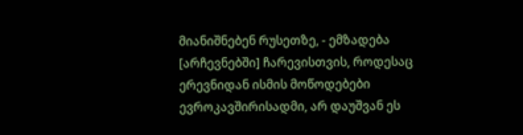მიანიშნებენ რუსეთზე, - ემზადება [არჩევნებში] ჩარევისთვის, როდესაც ერევნიდან ისმის მოწოდებები ევროკავშირისადმი, არ დაუშვან ეს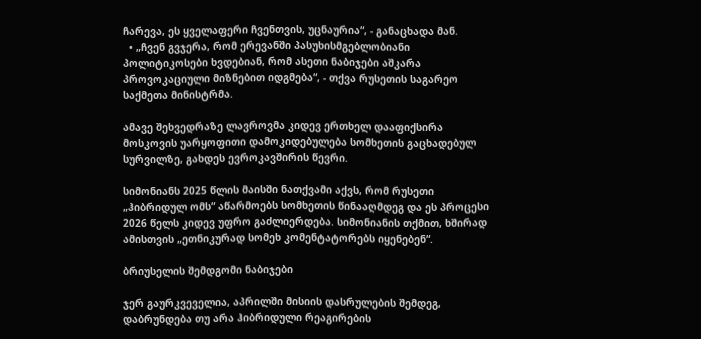ჩარევა, ეს ყველაფერი ჩვენთვის, უცნაურია“, - განაცხადა მან.
  • „ჩვენ გვჯერა, რომ ერევანში პასუხისმგებლობიანი პოლიტიკოსები ხვდებიან, რომ ასეთი ნაბიჯები აშკარა პროვოკაციული მიზნებით იდგმება“, - თქვა რუსეთის საგარეო საქმეთა მინისტრმა.

ამავე შეხვედრაზე ლავროვმა კიდევ ერთხელ დააფიქსირა მოსკოვის უარყოფითი დამოკიდებულება სომხეთის გაცხადებულ სურვილზე, გახდეს ევროკავშირის წევრი.

სიმონიანს 2025 წლის მაისში ნათქვამი აქვს, რომ რუსეთი „ჰიბრიდულ ომს“ აწარმოებს სომხეთის წინააღმდეგ და ეს პროცესი 2026 წელს კიდევ უფრო გაძლიერდება. სიმონიანის თქმით, ხშირად ამისთვის „ეთნიკურად სომეხ კომენტატორებს იყენებენ“.

ბრიუსელის შემდგომი ნაბიჯები

ჯერ გაურკვეველია, აპრილში მისიის დასრულების შემდეგ, დაბრუნდება თუ არა ჰიბრიდული რეაგირების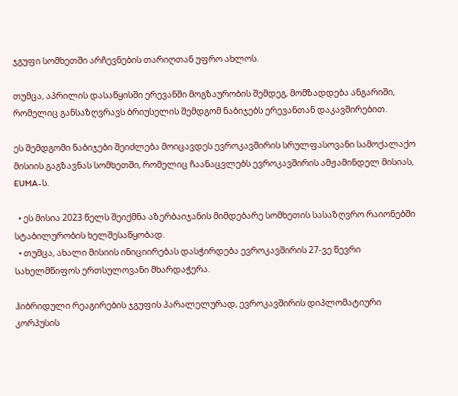ჯგუფი სომხეთში არჩევნების თარიღთან უფრო ახლოს.

თუმცა, აპრილის დასაწყისში ერევანში მოგზაურობის შემდეგ, მომზადდება ანგარიში, რომელიც განსაზღვრავს ბრიუსელის შემდგომ ნაბიჯებს ერევანთან დაკავშირებით.

ეს შემდგომი ნაბიჯები შეიძლება მოიცავდეს ევროკავშირის სრულფასოვანი სამოქალაქო მისიის გაგზავნას სომხეთში, რომელიც ჩაანაცვლებს ევროკავშირის ამჟამინდელ მისიას, EUMA-ს.

  • ეს მისია 2023 წელს შეიქმნა აზერბაიჯანის მიმდებარე სომხეთის სასაზღვრო რაიონებში სტაბილურობის ხელშესაწყობად.
  • თუმცა, ახალი მისიის ინიციირებას დასჭირდება ევროკავშირის 27-ვე წევრი სახელმწიფოს ერთსულოვანი მხარდაჭერა.

ჰიბრიდული რეაგირების ჯგუფის პარალელურად, ევროკავშირის დიპლომატიური კორპუსის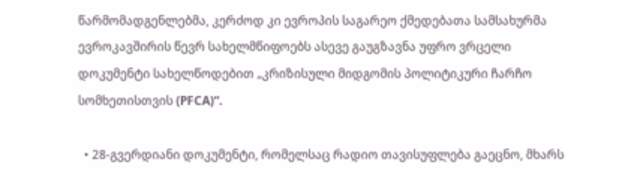წარმომადგენლებმა, კერძოდ კი ევროპის საგარეო ქმედებათა სამსახურმა ევროკავშირის წევრ სახელმწიფოებს ასევე გაუგზავნა უფრო ვრცელი დოკუმენტი სახელწოდებით „კრიზისული მიდგომის პოლიტიკური ჩარჩო სომხეთისთვის (PFCA)“.

  • 28-გვერდიანი დოკუმენტი, რომელსაც რადიო თავისუფლება გაეცნო, მხარს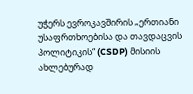უჭერს ევროკავშირის „ერთიანი უსაფრთხოებისა და თავდაცვის პოლიტიკის“ (CSDP) მისიის ახლებურად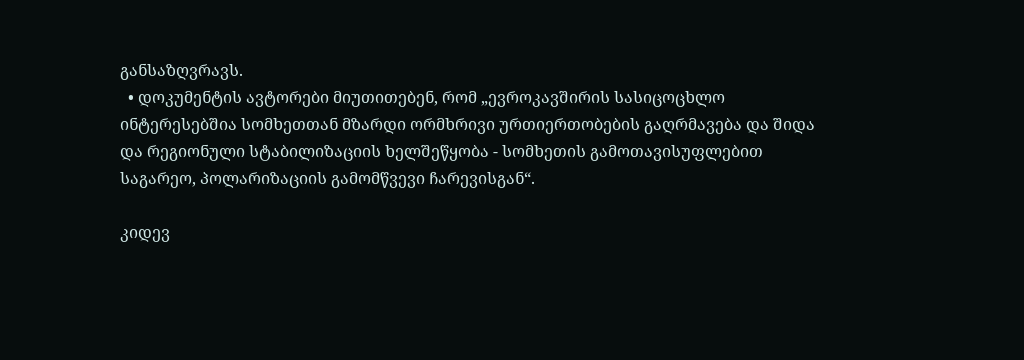განსაზღვრავს.
  • დოკუმენტის ავტორები მიუთითებენ, რომ „ევროკავშირის სასიცოცხლო ინტერესებშია სომხეთთან მზარდი ორმხრივი ურთიერთობების გაღრმავება და შიდა და რეგიონული სტაბილიზაციის ხელშეწყობა - სომხეთის გამოთავისუფლებით საგარეო, პოლარიზაციის გამომწვევი ჩარევისგან“.

კიდევ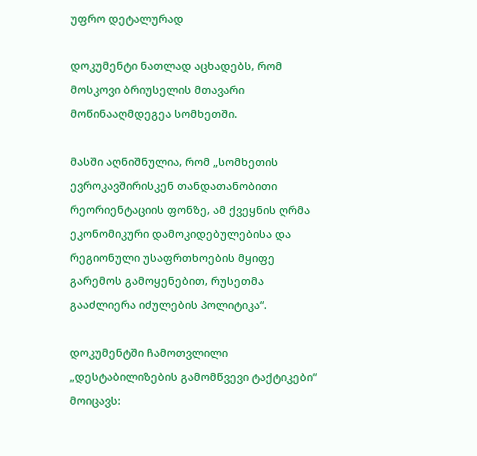უფრო დეტალურად

დოკუმენტი ნათლად აცხადებს, რომ მოსკოვი ბრიუსელის მთავარი მოწინააღმდეგეა სომხეთში.

მასში აღნიშნულია, რომ „სომხეთის ევროკავშირისკენ თანდათანობითი რეორიენტაციის ფონზე, ამ ქვეყნის ღრმა ეკონომიკური დამოკიდებულებისა და რეგიონული უსაფრთხოების მყიფე გარემოს გამოყენებით, რუსეთმა გააძლიერა იძულების პოლიტიკა“.

დოკუმენტში ჩამოთვლილი „დესტაბილიზების გამომწვევი ტაქტიკები“ მოიცავს: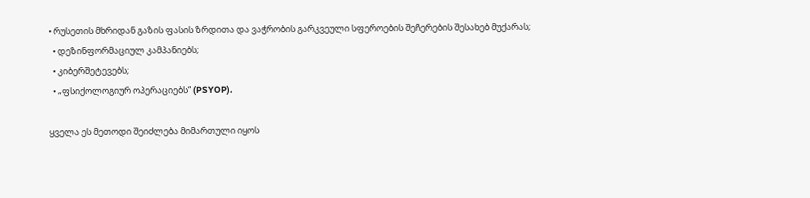• რუსეთის მხრიდან გაზის ფასის ზრდითა და ვაჭრობის გარკვეული სფეროების შეჩერების შესახებ მუქარას;
  • დეზინფორმაციულ კამპანიებს;
  • კიბერშეტევებს;
  • „ფსიქოლოგიურ ოპერაციებს“ (PSYOP).

ყველა ეს მეთოდი შეიძლება მიმართული იყოს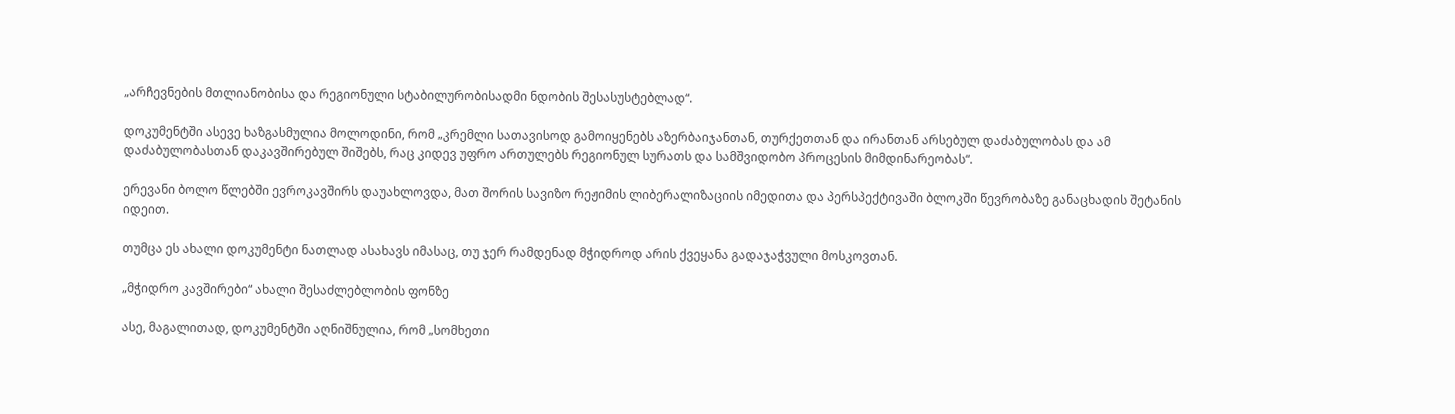„არჩევნების მთლიანობისა და რეგიონული სტაბილურობისადმი ნდობის შესასუსტებლად“.

დოკუმენტში ასევე ხაზგასმულია მოლოდინი, რომ „კრემლი სათავისოდ გამოიყენებს აზერბაიჯანთან, თურქეთთან და ირანთან არსებულ დაძაბულობას და ამ დაძაბულობასთან დაკავშირებულ შიშებს, რაც კიდევ უფრო ართულებს რეგიონულ სურათს და სამშვიდობო პროცესის მიმდინარეობას“.

ერევანი ბოლო წლებში ევროკავშირს დაუახლოვდა, მათ შორის სავიზო რეჟიმის ლიბერალიზაციის იმედითა და პერსპექტივაში ბლოკში წევრობაზე განაცხადის შეტანის იდეით.

თუმცა ეს ახალი დოკუმენტი ნათლად ასახავს იმასაც, თუ ჯერ რამდენად მჭიდროდ არის ქვეყანა გადაჯაჭვული მოსკოვთან.

„მჭიდრო კავშირები“ ახალი შესაძლებლობის ფონზე

ასე, მაგალითად, დოკუმენტში აღნიშნულია, რომ „სომხეთი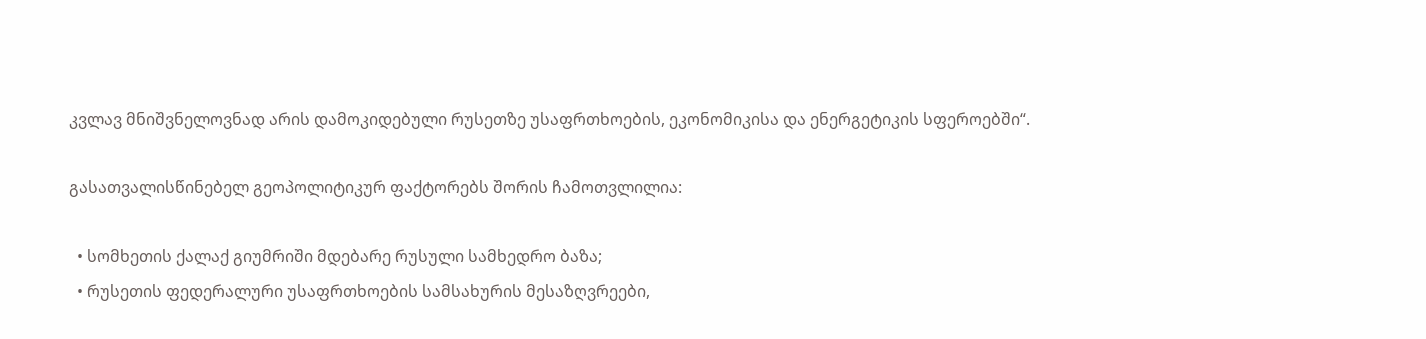კვლავ მნიშვნელოვნად არის დამოკიდებული რუსეთზე უსაფრთხოების, ეკონომიკისა და ენერგეტიკის სფეროებში“.

გასათვალისწინებელ გეოპოლიტიკურ ფაქტორებს შორის ჩამოთვლილია:

  • სომხეთის ქალაქ გიუმრიში მდებარე რუსული სამხედრო ბაზა;
  • რუსეთის ფედერალური უსაფრთხოების სამსახურის მესაზღვრეები,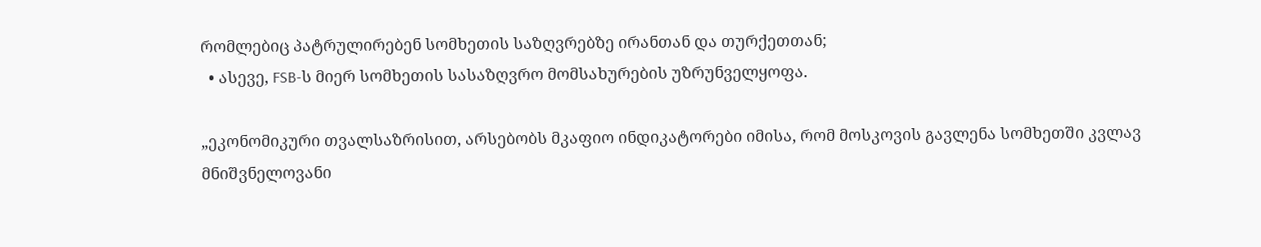რომლებიც პატრულირებენ სომხეთის საზღვრებზე ირანთან და თურქეთთან;
  • ასევე, FSB-ს მიერ სომხეთის სასაზღვრო მომსახურების უზრუნველყოფა.

„ეკონომიკური თვალსაზრისით, არსებობს მკაფიო ინდიკატორები იმისა, რომ მოსკოვის გავლენა სომხეთში კვლავ მნიშვნელოვანი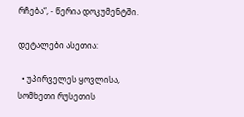რჩება“, - წერია დოკუმენტში.

დეტალები ასეთია:

  • უპირველეს ყოვლისა, სომხეთი რუსეთის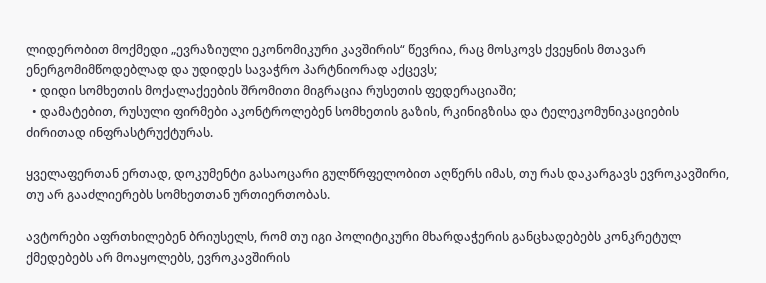ლიდერობით მოქმედი „ევრაზიული ეკონომიკური კავშირის“ წევრია, რაც მოსკოვს ქვეყნის მთავარ ენერგომიმწოდებლად და უდიდეს სავაჭრო პარტნიორად აქცევს;
  • დიდი სომხეთის მოქალაქეების შრომითი მიგრაცია რუსეთის ფედერაციაში;
  • დამატებით, რუსული ფირმები აკონტროლებენ სომხეთის გაზის, რკინიგზისა და ტელეკომუნიკაციების ძირითად ინფრასტრუქტურას.

ყველაფერთან ერთად, დოკუმენტი გასაოცარი გულწრფელობით აღწერს იმას, თუ რას დაკარგავს ევროკავშირი, თუ არ გააძლიერებს სომხეთთან ურთიერთობას.

ავტორები აფრთხილებენ ბრიუსელს, რომ თუ იგი პოლიტიკური მხარდაჭერის განცხადებებს კონკრეტულ ქმედებებს არ მოაყოლებს, ევროკავშირის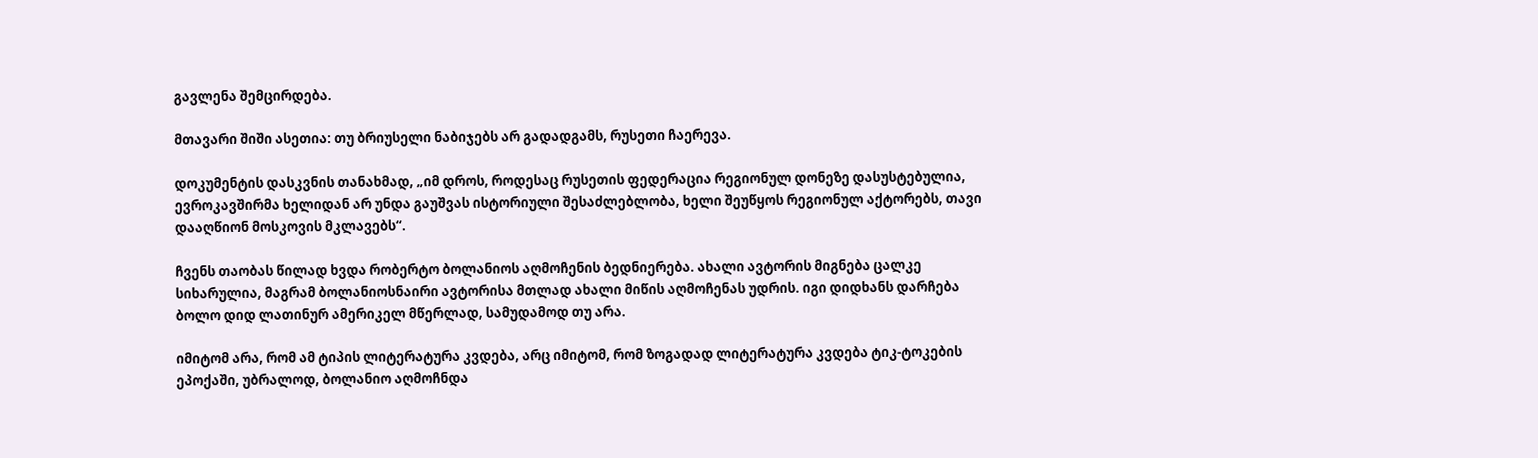გავლენა შემცირდება.

მთავარი შიში ასეთია: თუ ბრიუსელი ნაბიჯებს არ გადადგამს, რუსეთი ჩაერევა.

დოკუმენტის დასკვნის თანახმად, „იმ დროს, როდესაც რუსეთის ფედერაცია რეგიონულ დონეზე დასუსტებულია, ევროკავშირმა ხელიდან არ უნდა გაუშვას ისტორიული შესაძლებლობა, ხელი შეუწყოს რეგიონულ აქტორებს, თავი დააღწიონ მოსკოვის მკლავებს“.

ჩვენს თაობას წილად ხვდა რობერტო ბოლანიოს აღმოჩენის ბედნიერება. ახალი ავტორის მიგნება ცალკე სიხარულია, მაგრამ ბოლანიოსნაირი ავტორისა მთლად ახალი მიწის აღმოჩენას უდრის. იგი დიდხანს დარჩება ბოლო დიდ ლათინურ ამერიკელ მწერლად, სამუდამოდ თუ არა.

იმიტომ არა, რომ ამ ტიპის ლიტერატურა კვდება, არც იმიტომ, რომ ზოგადად ლიტერატურა კვდება ტიკ-ტოკების ეპოქაში, უბრალოდ, ბოლანიო აღმოჩნდა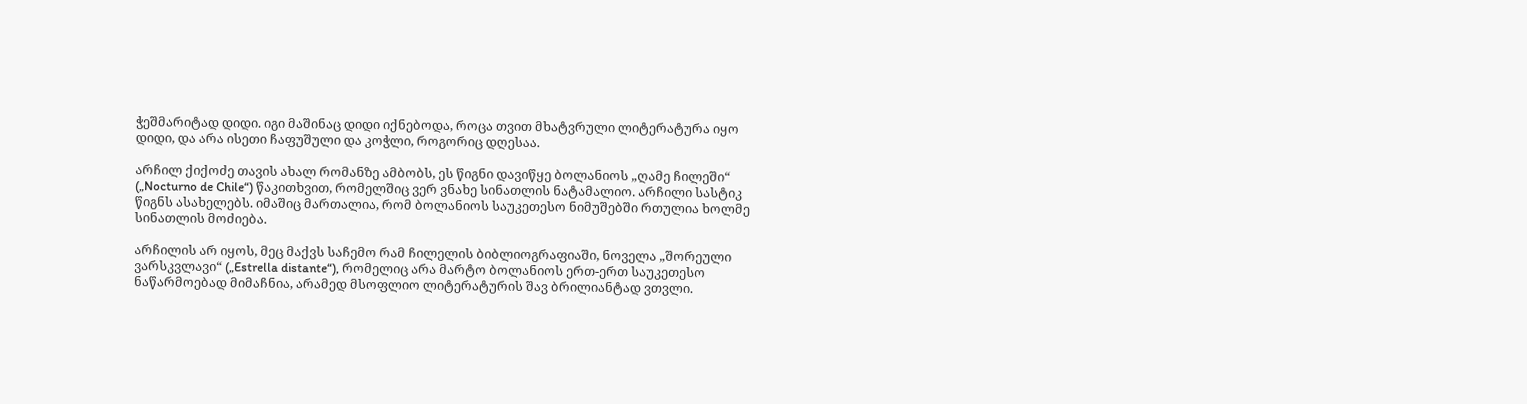ჭეშმარიტად დიდი. იგი მაშინაც დიდი იქნებოდა, როცა თვით მხატვრული ლიტერატურა იყო დიდი, და არა ისეთი ჩაფუშული და კოჭლი, როგორიც დღესაა.

არჩილ ქიქოძე თავის ახალ რომანზე ამბობს, ეს წიგნი დავიწყე ბოლანიოს „ღამე ჩილეში“ („Nocturno de Chile“) წაკითხვით, რომელშიც ვერ ვნახე სინათლის ნატამალიო. არჩილი სასტიკ წიგნს ასახელებს. იმაშიც მართალია, რომ ბოლანიოს საუკეთესო ნიმუშებში რთულია ხოლმე სინათლის მოძიება.

არჩილის არ იყოს, მეც მაქვს საჩემო რამ ჩილელის ბიბლიოგრაფიაში, ნოველა „შორეული ვარსკვლავი“ („Estrella distante“), რომელიც არა მარტო ბოლანიოს ერთ-ერთ საუკეთესო ნაწარმოებად მიმაჩნია, არამედ მსოფლიო ლიტერატურის შავ ბრილიანტად ვთვლი.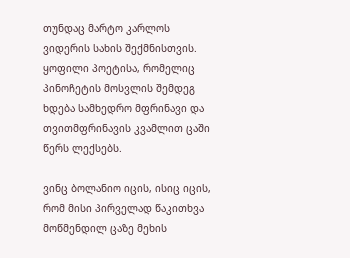თუნდაც მარტო კარლოს ვიდერის სახის შექმნისთვის. ყოფილი პოეტისა, რომელიც პინოჩეტის მოსვლის შემდეგ ხდება სამხედრო მფრინავი და თვითმფრინავის კვამლით ცაში წერს ლექსებს.

ვინც ბოლანიო იცის, ისიც იცის, რომ მისი პირველად წაკითხვა მოწმენდილ ცაზე მეხის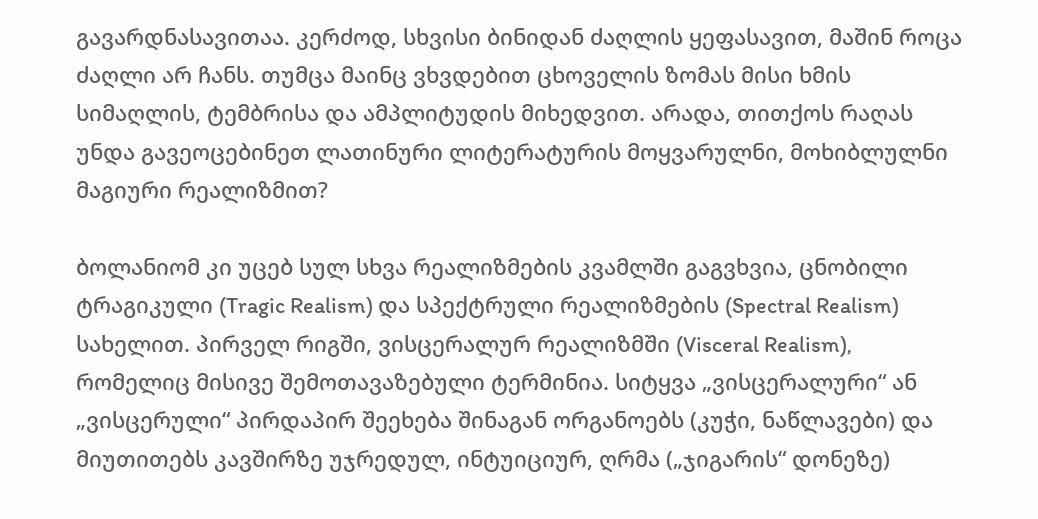გავარდნასავითაა. კერძოდ, სხვისი ბინიდან ძაღლის ყეფასავით, მაშინ როცა ძაღლი არ ჩანს. თუმცა მაინც ვხვდებით ცხოველის ზომას მისი ხმის სიმაღლის, ტემბრისა და ამპლიტუდის მიხედვით. არადა, თითქოს რაღას უნდა გავეოცებინეთ ლათინური ლიტერატურის მოყვარულნი, მოხიბლულნი მაგიური რეალიზმით?

ბოლანიომ კი უცებ სულ სხვა რეალიზმების კვამლში გაგვხვია, ცნობილი ტრაგიკული (Tragic Realism) და სპექტრული რეალიზმების (Spectral Realism) სახელით. პირველ რიგში, ვისცერალურ რეალიზმში (Visceral Realism), რომელიც მისივე შემოთავაზებული ტერმინია. სიტყვა „ვისცერალური“ ან „ვისცერული“ პირდაპირ შეეხება შინაგან ორგანოებს (კუჭი, ნაწლავები) და მიუთითებს კავშირზე უჯრედულ, ინტუიციურ, ღრმა („ჯიგარის“ დონეზე)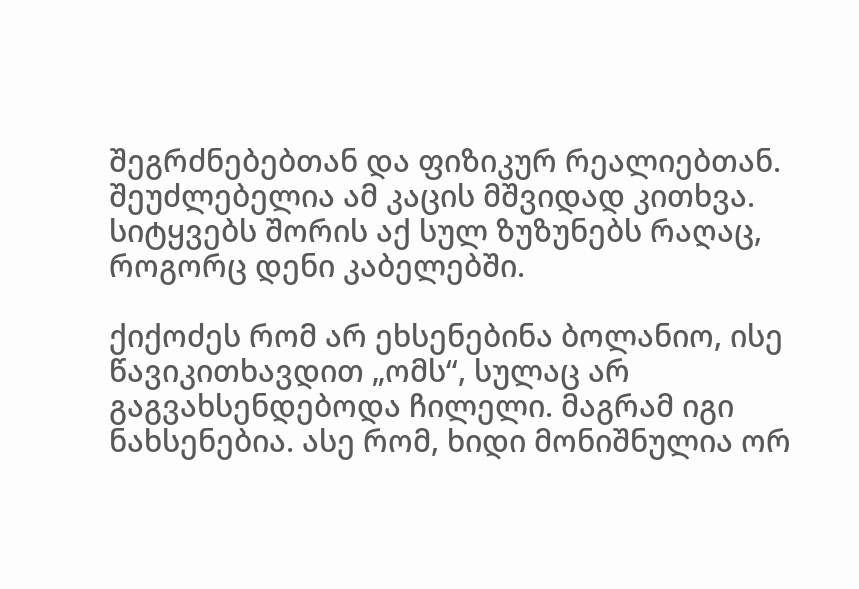შეგრძნებებთან და ფიზიკურ რეალიებთან. შეუძლებელია ამ კაცის მშვიდად კითხვა. სიტყვებს შორის აქ სულ ზუზუნებს რაღაც, როგორც დენი კაბელებში.

ქიქოძეს რომ არ ეხსენებინა ბოლანიო, ისე წავიკითხავდით „ომს“, სულაც არ გაგვახსენდებოდა ჩილელი. მაგრამ იგი ნახსენებია. ასე რომ, ხიდი მონიშნულია ორ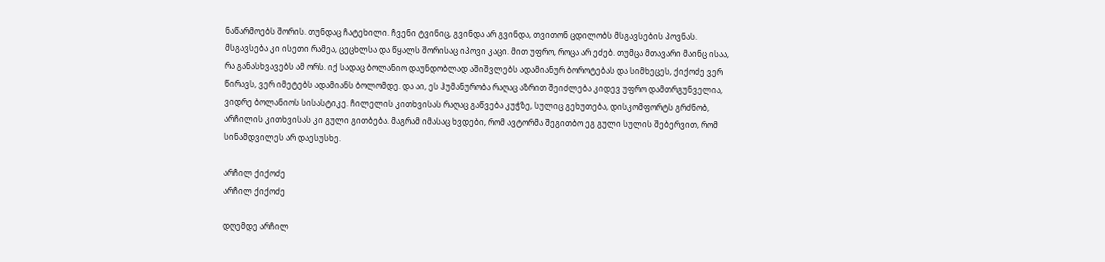ნაწარმოებს შორის. თუნდაც ჩატეხილი. ჩვენი ტვინიც, გვინდა არ გვინდა, თვითონ ცდილობს მსგავსების პოვნას. მსგავსება კი ისეთი რამეა, ცეცხლსა და წყალს შორისაც იპოვი კაცი. მით უფრო, როცა არ ეძებ. თუმცა მთავარი მაინც ისაა, რა განასხვავებს ამ ორს. იქ სადაც ბოლანიო დაუნდობლად აშიშვლებს ადამიანურ ბოროტებას და სიმხეცეს, ქიქოძე ვერ წირავს, ვერ იმეტებს ადამიანს ბოლომდე. და აი, ეს ჰუმანურობა რაღაც აზრით შეიძლება კიდევ უფრო დამთრგუნველია, ვიდრე ბოლანიოს სისასტიკე. ჩილელის კითხვისას რაღაც გაწვება კუჭზე, სულიც გეხუთება, დისკომფორტს გრძნობ, არჩილის კითხვისას კი გული გითბება. მაგრამ იმასაც ხვდები, რომ ავტორმა შეგითბო ეგ გული სულის შებერვით, რომ სინამდვილეს არ დაესუსხე.

არჩილ ქიქოძე
არჩილ ქიქოძე

დღემდე არჩილ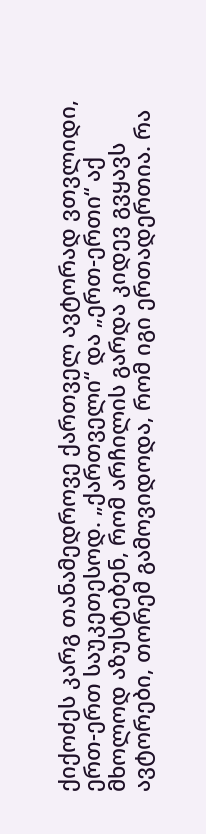ქიქოძეს კარგ თანამედროვე ქართველ ავტორად ვთვლიდი, ერთ-ერთ საუკეთესოდ. „ქართველი“ და „ერთ-ერთი“ აქ მხოლოდ აზუსტებენ, რომ არჩილის გარდა კიდევ გვყავს ავტორები, თორემ გამოვიდოდა, რომ იგი ერთადერთია. რა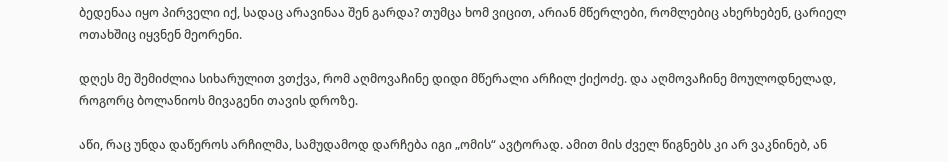ბედენაა იყო პირველი იქ, სადაც არავინაა შენ გარდა? თუმცა ხომ ვიცით, არიან მწერლები, რომლებიც ახერხებენ, ცარიელ ოთახშიც იყვნენ მეორენი.

დღეს მე შემიძლია სიხარულით ვთქვა, რომ აღმოვაჩინე დიდი მწერალი არჩილ ქიქოძე. და აღმოვაჩინე მოულოდნელად, როგორც ბოლანიოს მივაგენი თავის დროზე.

აწი, რაც უნდა დაწეროს არჩილმა, სამუდამოდ დარჩება იგი „ომის“ ავტორად. ამით მის ძველ წიგნებს კი არ ვაკნინებ, ან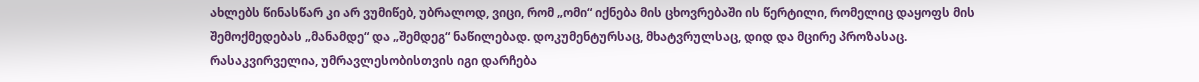ახლებს წინასწარ კი არ ვუმიწებ, უბრალოდ, ვიცი, რომ „ომი“ იქნება მის ცხოვრებაში ის წერტილი, რომელიც დაყოფს მის შემოქმედებას „მანამდე“ და „შემდეგ“ ნაწილებად. დოკუმენტურსაც, მხატვრულსაც, დიდ და მცირე პროზასაც. რასაკვირველია, უმრავლესობისთვის იგი დარჩება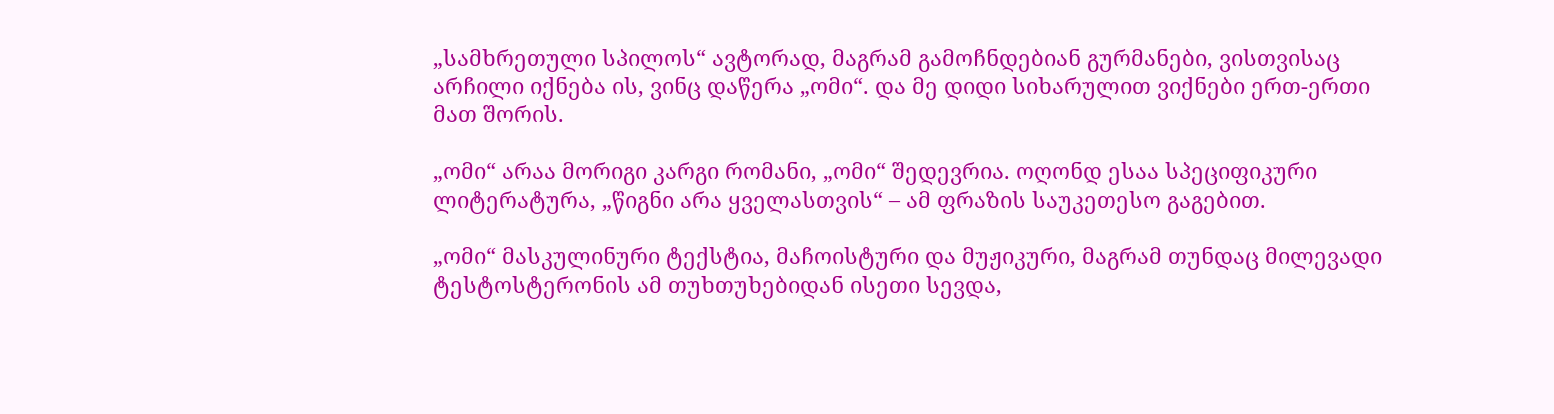„სამხრეთული სპილოს“ ავტორად, მაგრამ გამოჩნდებიან გურმანები, ვისთვისაც არჩილი იქნება ის, ვინც დაწერა „ომი“. და მე დიდი სიხარულით ვიქნები ერთ-ერთი მათ შორის.

„ომი“ არაა მორიგი კარგი რომანი, „ომი“ შედევრია. ოღონდ ესაა სპეციფიკური ლიტერატურა, „წიგნი არა ყველასთვის“ – ამ ფრაზის საუკეთესო გაგებით.

„ომი“ მასკულინური ტექსტია, მაჩოისტური და მუჟიკური, მაგრამ თუნდაც მილევადი ტესტოსტერონის ამ თუხთუხებიდან ისეთი სევდა,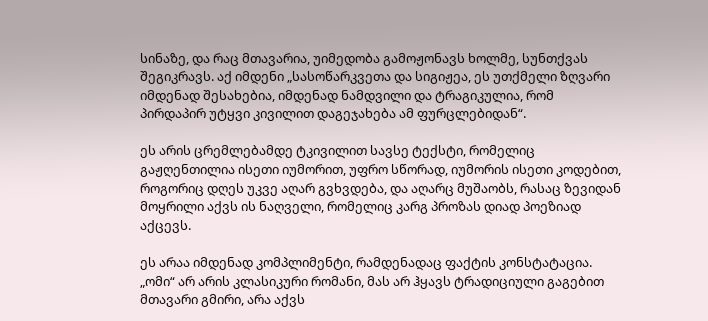სინაზე, და რაც მთავარია, უიმედობა გამოჟონავს ხოლმე, სუნთქვას შეგიკრავს. აქ იმდენი „სასოწარკვეთა და სიგიჟეა, ეს უთქმელი ზღვარი იმდენად შესახებია, იმდენად ნამდვილი და ტრაგიკულია, რომ პირდაპირ უტყვი კივილით დაგეჯახება ამ ფურცლებიდან“.

ეს არის ცრემლებამდე ტკივილით სავსე ტექსტი, რომელიც გაჟღენთილია ისეთი იუმორით, უფრო სწორად, იუმორის ისეთი კოდებით, როგორიც დღეს უკვე აღარ გვხვდება, და აღარც მუშაობს, რასაც ზევიდან მოყრილი აქვს ის ნაღველი, რომელიც კარგ პროზას დიად პოეზიად აქცევს.

ეს არაა იმდენად კომპლიმენტი, რამდენადაც ფაქტის კონსტატაცია. „ომი“ არ არის კლასიკური რომანი, მას არ ჰყავს ტრადიციული გაგებით მთავარი გმირი, არა აქვს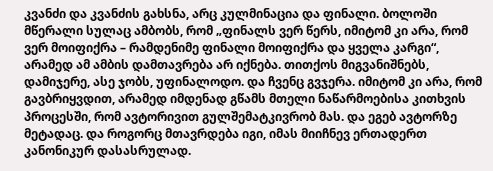კვანძი და კვანძის გახსნა, არც კულმინაცია და ფინალი. ბოლოში მწერალი სულაც ამბობს, რომ „ფინალს ვერ წერს, იმიტომ კი არა, რომ ვერ მოიფიქრა – რამდენიმე ფინალი მოიფიქრა და ყველა კარგი“, არამედ ამ ამბის დამთავრება არ იქნება. თითქოს მიგვანიშნებს, დამიჯერე, ასე ჯობს, უფინალოდო. და ჩვენც გვჯერა. იმიტომ კი არა, რომ გავბრიყვდით, არამედ იმდენად გწამს მთელი ნაწარმოებისა კითხვის პროცესში, რომ ავტორივით გულშემატკივრობ მას. და ეგებ ავტორზე მეტადაც. და როგორც მთავრდება იგი, იმას მიიჩნევ ერთადერთ კანონიკურ დასასრულად.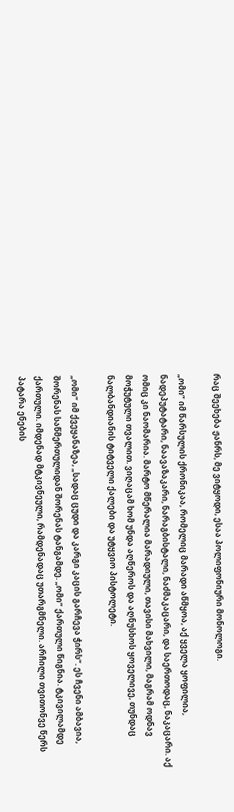რაც შეეხება ჟანრს, მე ვიტყოდი, ესაა პოლიფონიური მონოლოგი.

„ომი“ იმ წარსულის ქრონიკაა, რომელიც მარადი აწმყოა, აქ ყველა ყოფილია, ნადეპუტატარი, ნაავაზაკარი, ნარაგბისტალი, ნაძმაკაცარი, და საერთოდაც, ნაკაცარი. აქ ომიც კი ნაომარია. მარტო მწერალია მარადიული, თავისი მახვილი, მაგრამ ოდნავ მოჭუტული თვალით. ვიღაცამ ხომ უნდა აღწეროს და აღნუსხოს ყოველივე, თუნდაც ნალბანდიანის ტიტველი ქალები და უტყვიო პისტოლეტი.

„ომი“ იმ ქვეყანაზეა, „სადაც ცუდი და კარგი კაცის გარჩევა ჭირს“. ეს ჩვენი ამბავია, შორენას საწმერთულიდან შორენას ტანგამდე. „ომი“ ქართული წიგნია. ტკივილამდე ქართული. იმდენად მტკივნეული, რამდენადაც უთარგმნელი. არჩილი თვითონვე წერს პატარა ენების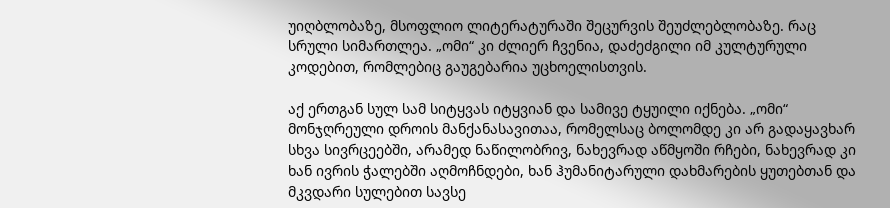უიღბლობაზე, მსოფლიო ლიტერატურაში შეცურვის შეუძლებლობაზე. რაც სრული სიმართლეა. „ომი“ კი ძლიერ ჩვენია, დაძეძგილი იმ კულტურული კოდებით, რომლებიც გაუგებარია უცხოელისთვის.

აქ ერთგან სულ სამ სიტყვას იტყვიან და სამივე ტყუილი იქნება. „ომი“ მონჯღრეული დროის მანქანასავითაა, რომელსაც ბოლომდე კი არ გადაყავხარ სხვა სივრცეებში, არამედ ნაწილობრივ, ნახევრად აწმყოში რჩები, ნახევრად კი ხან ივრის ჭალებში აღმოჩნდები, ხან ჰუმანიტარული დახმარების ყუთებთან და მკვდარი სულებით სავსე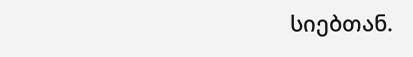სიებთან.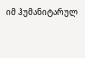იმ ჰუმანიტარულ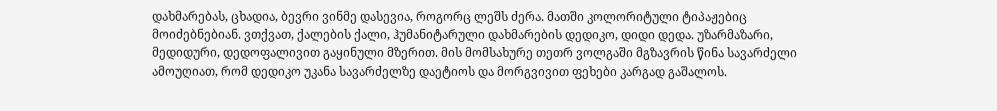დახმარებას, ცხადია, ბევრი ვინმე დასევია, როგორც ლეშს ძერა. მათში კოლორიტული ტიპაჟებიც მოიძებნებიან. ვთქვათ, ქალების ქალი, ჰუმანიტარული დახმარების დედიკო, დიდი დედა. უზარმაზარი, მედიდური, დედოფალივით გაყინული მზერით. მის მომსახურე თეთრ ვოლგაში მგზავრის წინა სავარძელი ამოუღიათ, რომ დედიკო უკანა სავარძელზე დაეტიოს და მორგვივით ფეხები კარგად გაშალოს.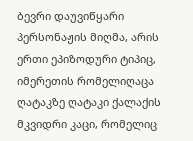ბევრი დაუვიწყარი პერსონაჟის მიღმა, არის ერთი ეპიზოდური ტიპიც, იმერეთის რომელიღაცა ღატაკზე ღატაკი ქალაქის მკვიდრი კაცი, რომელიც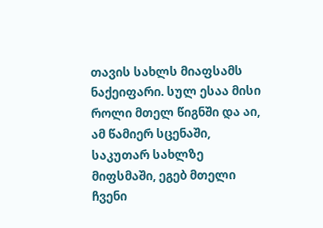თავის სახლს მიაფსამს ნაქეიფარი. სულ ესაა მისი როლი მთელ წიგნში და აი, ამ წამიერ სცენაში, საკუთარ სახლზე მიფსმაში, ეგებ მთელი ჩვენი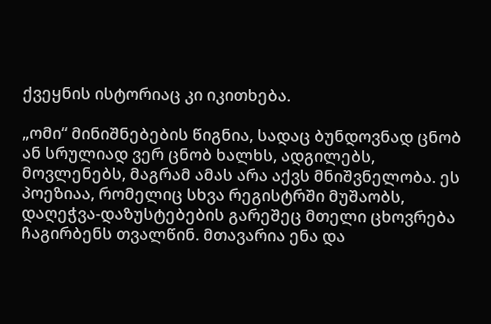ქვეყნის ისტორიაც კი იკითხება.

„ომი“ მინიშნებების წიგნია, სადაც ბუნდოვნად ცნობ ან სრულიად ვერ ცნობ ხალხს, ადგილებს, მოვლენებს, მაგრამ ამას არა აქვს მნიშვნელობა. ეს პოეზიაა, რომელიც სხვა რეგისტრში მუშაობს, დაღეჭვა-დაზუსტებების გარეშეც მთელი ცხოვრება ჩაგირბენს თვალწინ. მთავარია ენა და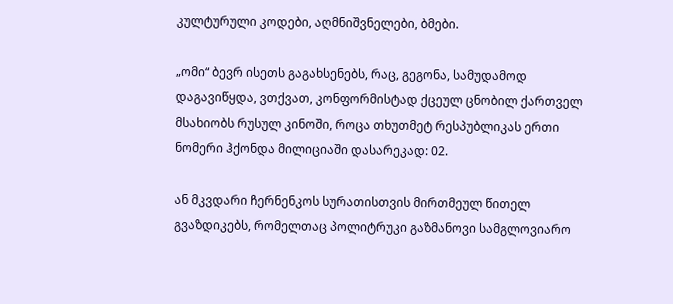კულტურული კოდები, აღმნიშვნელები, ბმები.

„ომი“ ბევრ ისეთს გაგახსენებს, რაც, გეგონა, სამუდამოდ დაგავიწყდა, ვთქვათ, კონფორმისტად ქცეულ ცნობილ ქართველ მსახიობს რუსულ კინოში, როცა თხუთმეტ რესპუბლიკას ერთი ნომერი ჰქონდა მილიციაში დასარეკად: 02.

ან მკვდარი ჩერნენკოს სურათისთვის მირთმეულ წითელ გვაზდიკებს, რომელთაც პოლიტრუკი გაზმანოვი სამგლოვიარო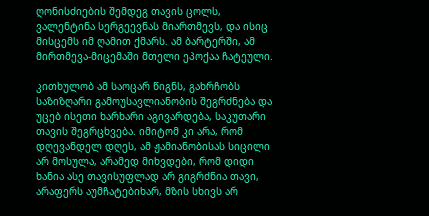ღონისძიების შემდეგ თავის ცოლს, ვალენტინა სერგეევნას მიართმევს, და ისიც მისცემს იმ ღამით ქმარს. ამ ბარტერში, ამ მირთმევა-მიცემაში მთელი ეპოქაა ჩატეული.

კითხულობ ამ საოცარ წიგნს, გახრჩობს საზიზღარი გამოუსავლიანობის შეგრძნება და უცებ ისეთი ხარხარი აგივარდება, საკუთარი თავის შეგრცხვება. იმიტომ კი არა, რომ დღევანდელ დღეს, ამ ჟამიანობისას სიცილი არ მოსულა, არამედ მიხვდები, რომ დიდი ხანია ასე თავისუფლად არ გიგრძნია თავი, არაფერს აუმჩატებიხარ, მზის სხივს არ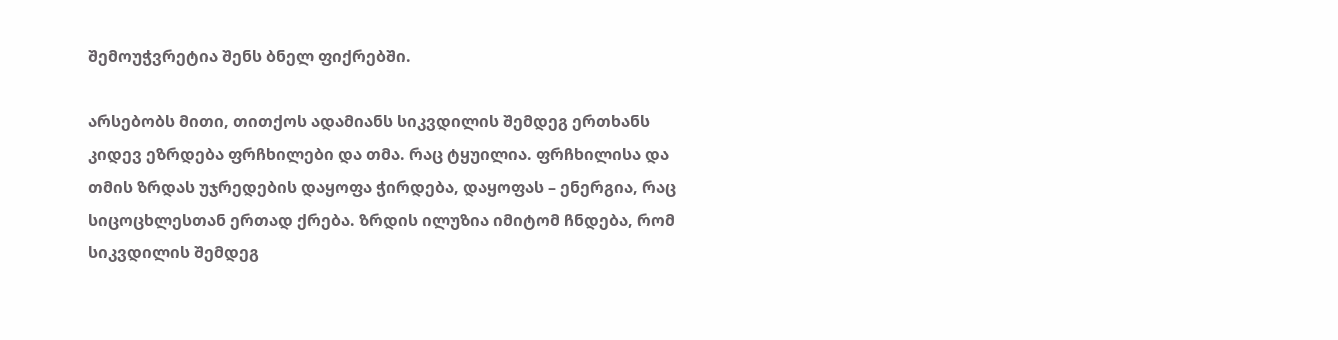შემოუჭვრეტია შენს ბნელ ფიქრებში.

არსებობს მითი, თითქოს ადამიანს სიკვდილის შემდეგ ერთხანს კიდევ ეზრდება ფრჩხილები და თმა. რაც ტყუილია. ფრჩხილისა და თმის ზრდას უჯრედების დაყოფა ჭირდება, დაყოფას – ენერგია, რაც სიცოცხლესთან ერთად ქრება. ზრდის ილუზია იმიტომ ჩნდება, რომ სიკვდილის შემდეგ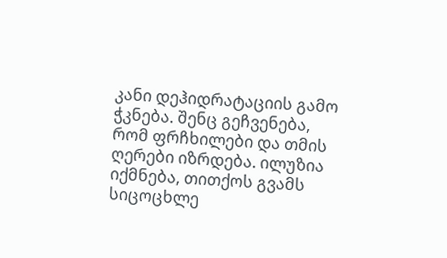კანი დეჰიდრატაციის გამო ჭკნება. შენც გეჩვენება, რომ ფრჩხილები და თმის ღერები იზრდება. ილუზია იქმნება, თითქოს გვამს სიცოცხლე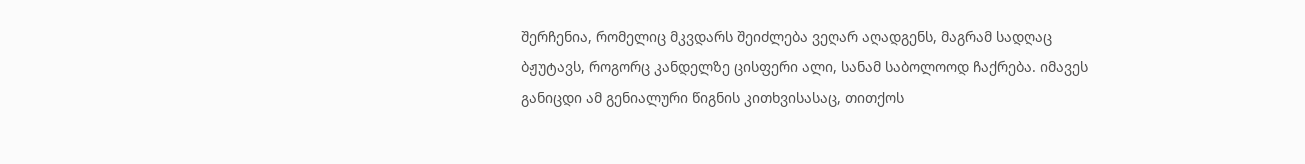შერჩენია, რომელიც მკვდარს შეიძლება ვეღარ აღადგენს, მაგრამ სადღაც ბჟუტავს, როგორც კანდელზე ცისფერი ალი, სანამ საბოლოოდ ჩაქრება. იმავეს განიცდი ამ გენიალური წიგნის კითხვისასაც, თითქოს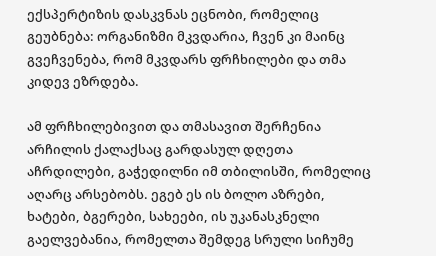ექსპერტიზის დასკვნას ეცნობი, რომელიც გეუბნება: ორგანიზმი მკვდარია, ჩვენ კი მაინც გვეჩვენება, რომ მკვდარს ფრჩხილები და თმა კიდევ ეზრდება.

ამ ფრჩხილებივით და თმასავით შერჩენია არჩილის ქალაქსაც გარდასულ დღეთა აჩრდილები, გაჭედილნი იმ თბილისში, რომელიც აღარც არსებობს. ეგებ ეს ის ბოლო აზრები, ხატები, ბგერები, სახეები, ის უკანასკნელი გაელვებანია, რომელთა შემდეგ სრული სიჩუმე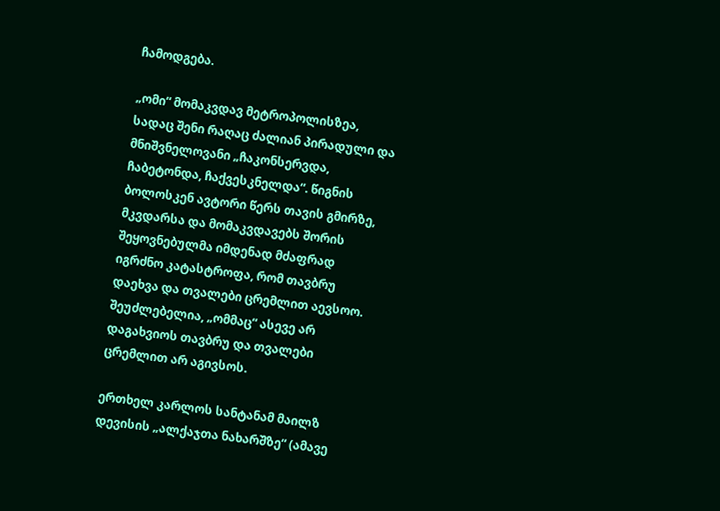ჩამოდგება.

„ომი“ მომაკვდავ მეტროპოლისზეა, სადაც შენი რაღაც ძალიან პირადული და მნიშვნელოვანი „ჩაკონსერვდა, ჩაბეტონდა, ჩაქვესკნელდა“. წიგნის ბოლოსკენ ავტორი წერს თავის გმირზე, მკვდარსა და მომაკვდავებს შორის შეყოვნებულმა იმდენად მძაფრად იგრძნო კატასტროფა, რომ თავბრუ დაეხვა და თვალები ცრემლით აევსოო. შეუძლებელია, „ომმაც“ ასევე არ დაგახვიოს თავბრუ და თვალები ცრემლით არ აგივსოს.

ერთხელ კარლოს სანტანამ მაილზ დევისის „ალქაჯთა ნახარშზე“ (ამავე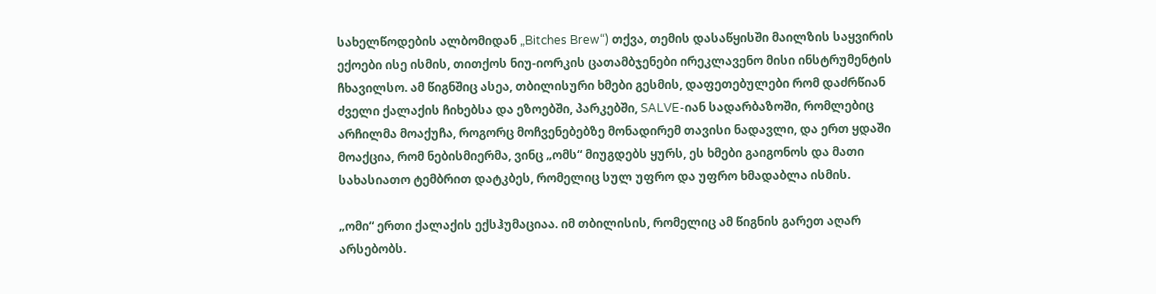სახელწოდების ალბომიდან „Bitches Brew“) თქვა, თემის დასაწყისში მაილზის საყვირის ექოები ისე ისმის, თითქოს ნიუ-იორკის ცათამბჯენები ირეკლავენო მისი ინსტრუმენტის ჩხავილსო. ამ წიგნშიც ასეა, თბილისური ხმები გესმის, დაფეთებულები რომ დაძრწიან ძველი ქალაქის ჩიხებსა და ეზოებში, პარკებში, SALVE-იან სადარბაზოში, რომლებიც არჩილმა მოაქუჩა, როგორც მოჩვენებებზე მონადირემ თავისი ნადავლი, და ერთ ყდაში მოაქცია, რომ ნებისმიერმა, ვინც „ომს“ მიუგდებს ყურს, ეს ხმები გაიგონოს და მათი სახასიათო ტემბრით დატკბეს, რომელიც სულ უფრო და უფრო ხმადაბლა ისმის.

„ომი“ ერთი ქალაქის ექსჰუმაციაა. იმ თბილისის, რომელიც ამ წიგნის გარეთ აღარ არსებობს.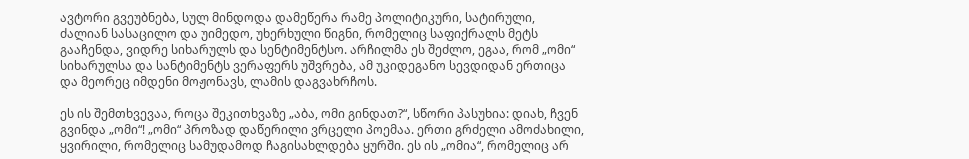ავტორი გვეუბნება, სულ მინდოდა დამეწერა რამე პოლიტიკური, სატირული, ძალიან სასაცილო და უიმედო, უხერხული წიგნი, რომელიც საფიქრალს მეტს გააჩენდა, ვიდრე სიხარულს და სენტიმენტსო. არჩილმა ეს შეძლო, ეგაა, რომ „ომი“ სიხარულსა და სანტიმენტს ვერაფერს უშვრება, ამ უკიდეგანო სევდიდან ერთიცა და მეორეც იმდენი მოჟონავს, ლამის დაგვახრჩოს.

ეს ის შემთხვევაა, როცა შეკითხვაზე „აბა, ომი გინდათ?“, სწორი პასუხია: დიახ, ჩვენ გვინდა „ომი“! „ომი“ პროზად დაწერილი ვრცელი პოემაა. ერთი გრძელი ამოძახილი, ყვირილი, რომელიც სამუდამოდ ჩაგისახლდება ყურში. ეს ის „ომია“, რომელიც არ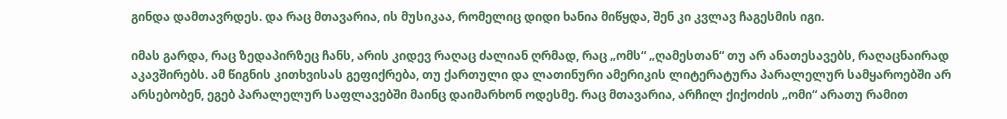გინდა დამთავრდეს. და რაც მთავარია, ის მუსიკაა, რომელიც დიდი ხანია მიწყდა, შენ კი კვლავ ჩაგესმის იგი.

იმას გარდა, რაც ზედაპირზეც ჩანს, არის კიდევ რაღაც ძალიან ღრმად, რაც „ომს“ „ღამესთან“ თუ არ ანათესავებს, რაღაცნაირად აკავშირებს. ამ წიგნის კითხვისას გეფიქრება, თუ ქართული და ლათინური ამერიკის ლიტერატურა პარალელურ სამყაროებში არ არსებობენ, ეგებ პარალელურ საფლავებში მაინც დაიმარხონ ოდესმე. რაც მთავარია, არჩილ ქიქოძის „ომი“ არათუ რამით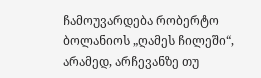ჩამოუვარდება რობერტო ბოლანიოს „ღამეს ჩილეში“, არამედ, არჩევანზე თუ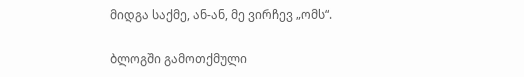მიდგა საქმე, ან-ან, მე ვირჩევ „ომს“.

ბლოგში გამოთქმული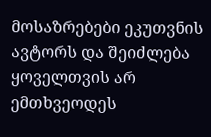მოსაზრებები ეკუთვნის ავტორს და შეიძლება ყოველთვის არ ემთხვეოდეს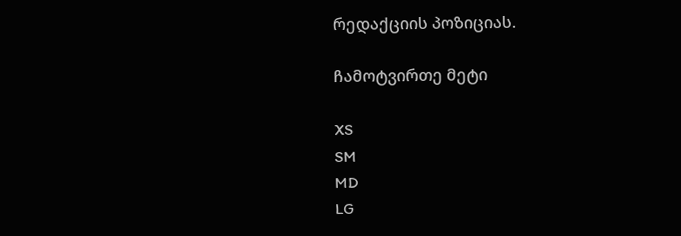რედაქციის პოზიციას.

ჩამოტვირთე მეტი

XS
SM
MD
LG